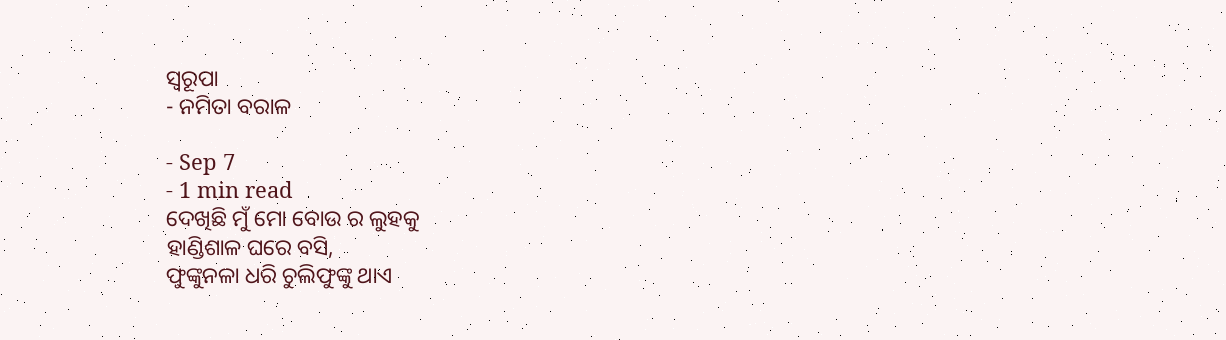ସ୍ୱରୂପା
- ନମିତା ବରାଳ

- Sep 7
- 1 min read
ଦେଖିଛି ମୁଁ ମୋ ବୋଉ ର ଲୁହକୁ
ହାଣ୍ଡିଶାଳ ଘରେ ବସି,
ଫୁଙ୍କୁନଳା ଧରି ଚୁଲିଫୁଙ୍କୁ ଥାଏ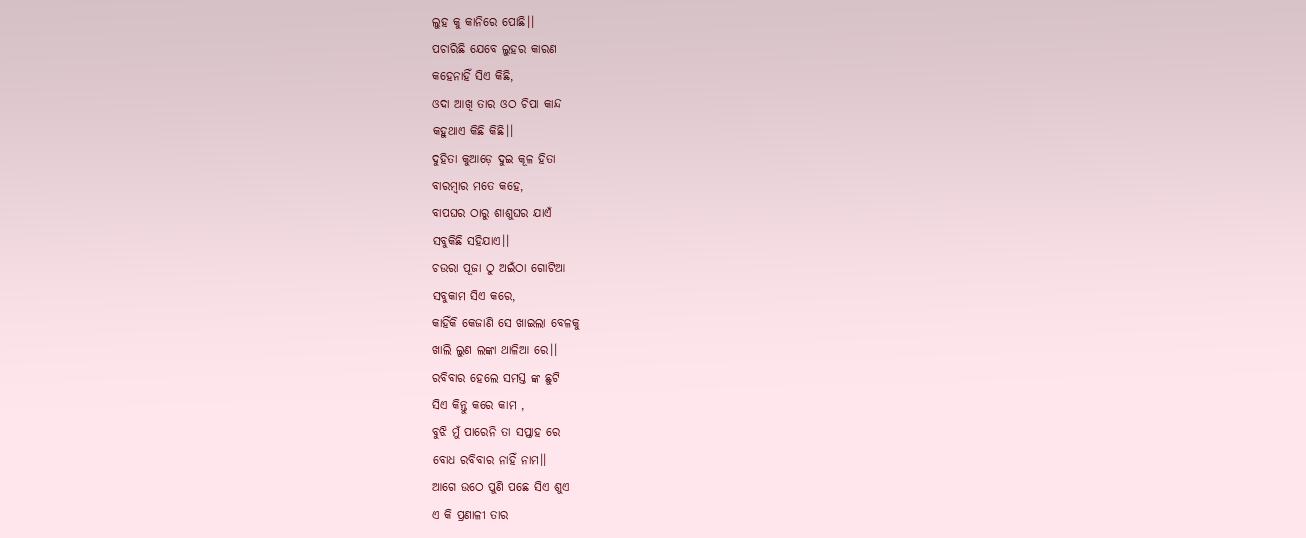ଲୁହ କୁ କାନିରେ ପୋଛି।।
ପଚାରିଛି ଯେବେ ଲୁହର କାରଣ
କହେନାହିଁ ସିଏ କିଛି,
ଓଦା ଆଖି ତାର ଓଠ ଚିପା କାନ୍ଦ
କହୁଥାଏ କିଛି କିଛି।।
ଦୁହିତା କୁଆଡ଼େ ଦୁଇ କୂଳ ହିତା
ବାରମ୍ଵାର ମତେ କହେ,
ବାପଘର ଠାରୁ ଶାଶୁଘର ଯାଏଁ
ସବୁକିଛି ସହିଯାଏ।।
ଚଉରା ପୂଜା ଠୁ ଅଇଁଠା ଗୋଟିଆ
ସବୁକାମ ସିଏ କରେ,
କାହିଁକି କେଜାଣି ସେ ଖାଇଲା ବେଳକୁ
ଖାଲି ଲୁଣ ଲଙ୍କା ଥାଳିଆ ରେ।।
ରବିବାର ହେଲେ ସମସ୍ତ ଙ୍କ ଛୁଟି
ସିଏ କିନ୍ତୁ କରେ କାମ ,
ବୁଝି ମୁଁ ପାରେନି ତା ସପ୍ତାହ ରେ
ବୋଧ ରବିବାର ନାହିଁ ନାମ।।
ଆଗେ ଉଠେ ପୁଣି ପଛେ ସିଏ ଶୁଏ
ଏ କି ପ୍ରଣାଳୀ ତାର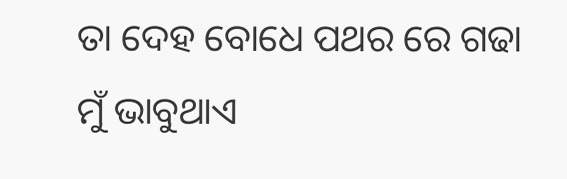ତା ଦେହ ବୋଧେ ପଥର ରେ ଗଢା
ମୁଁ ଭାବୁଥାଏ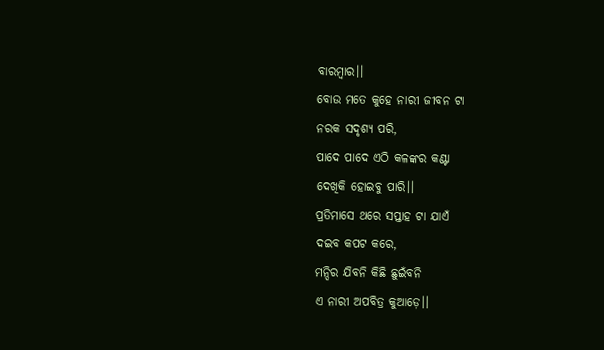ବାରମ୍ବାର।।
ବୋଉ ମତେ କୁହେ ନାରୀ ଜୀବନ ଟା
ନରକ ସଦୃଶ୍ୟ ପରି,
ପାଦେ ପାଦେ ଏଠି କଳଙ୍କର କଣ୍ଟା
ଦେଖିକି ହୋଇବୁ ପାରି।।
ପ୍ରତିମାସେ ଥରେ ସପ୍ତାହ ଟା ଯାଏଁ
ଦଇବ କପଟ କରେ,
ମନ୍ଦିର ଯିବନି କିଛି ଛୁଇଁବନି
ଏ ନାରୀ ଅପବିତ୍ର କୁଆଡ଼େ।।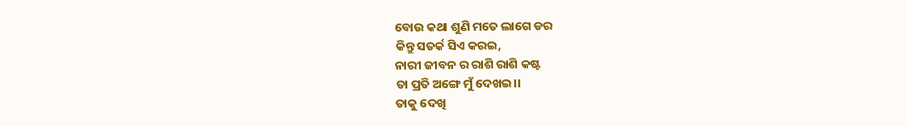ବୋଉ କଥା ଶୁଣି ମତେ ଲାଗେ ଡର
କିନ୍ତୁ ସତର୍କ ସିଏ କରଇ,
ନାରୀ ଜୀବନ ର ରାଶି ରାଶି କଷ୍ଟ
ତା ପ୍ରତି ଅଙ୍ଗେ ମୁଁ ଦେଖଇ।।
ତାକୁ ଦେଖି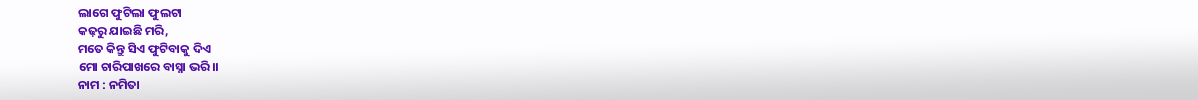ଲାଗେ ଫୁଟିଲା ଫୁଲଟା
କଢ଼ରୁ ଯାଇଛି ମରି,
ମତେ କିନ୍ତୁ ସିଏ ଫୁଟିବାକୁ ଦିଏ
ମୋ ଚାରିପାଖରେ ବାସ୍ନା ଭରି।।
ନାମ : ନମିତା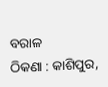ବରାଳ
ଠିକଣା : କାଶିପୁର,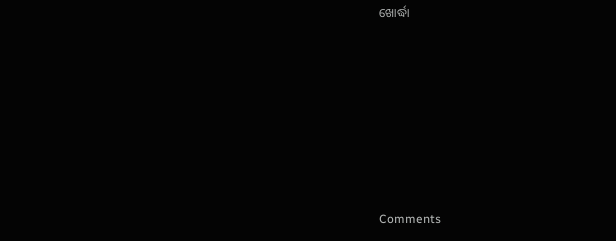ଖୋର୍ଦ୍ଧା







Comments